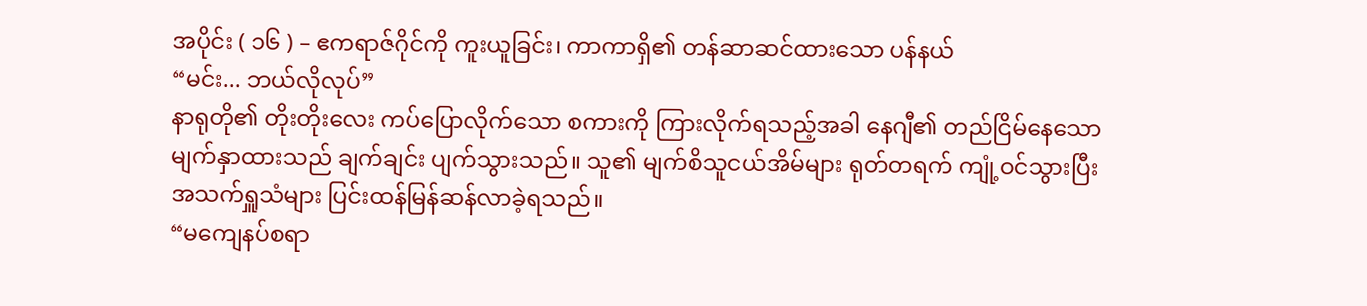အပိုင်း ( ၁၆ ) – ဧကရာဇ်ဂိုင်ကို ကူးယူခြင်း၊ ကာကာရှိ၏ တန်ဆာဆင်ထားသော ပန်နယ်
“မင်း... ဘယ်လိုလုပ်”
နာရုတို၏ တိုးတိုးလေး ကပ်ပြောလိုက်သော စကားကို ကြားလိုက်ရသည့်အခါ နေဂျီ၏ တည်ငြိမ်နေသော မျက်နှာထားသည် ချက်ချင်း ပျက်သွားသည်။ သူ၏ မျက်စိသူငယ်အိမ်များ ရုတ်တရက် ကျုံ့ဝင်သွားပြီး အသက်ရှူသံများ ပြင်းထန်မြန်ဆန်လာခဲ့ရသည်။
“မကျေနပ်စရာ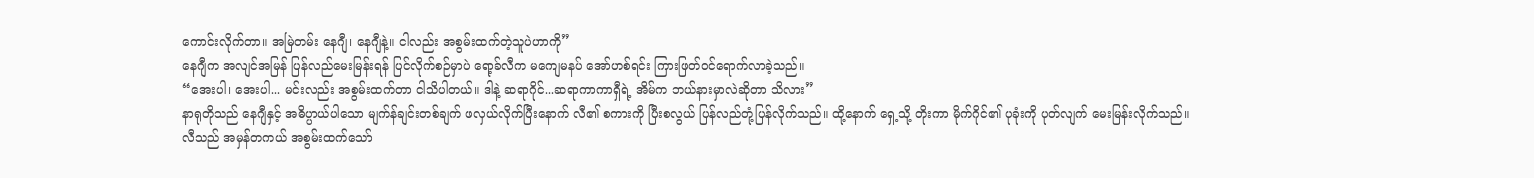ကောင်းလိုက်တာ။ အမြဲတမ်း နေဂျီ၊ နေဂျီနဲ့။ ငါလည်း အစွမ်းထက်တဲ့သူပဲဟာကို”
နေဂျီက အလျင်အမြန် ပြန်လည်မေးမြန်းရန် ပြင်လိုက်စဉ်မှာပဲ ရော့ခ်လီက မကျေမနပ် အော်ဟစ်ရင်း ကြားဖြတ်ဝင်ရောက်လာခဲ့သည်။
“အေးပါ၊ အေးပါ... မင်းလည်း အစွမ်းထက်တာ ငါသိပါတယ်။ ဒါနဲ့ ဆရာဂိုင်...ဆရာကာကာရှီရဲ့ အိမ်က ဘယ်နားမှာလဲဆိုတာ သိလား”
နာရုတိုသည် နေဂျီနှင့် အဓိပ္ပာယ်ပါသော မျက်န်ချင်းတစ်ချက် ဖလှယ်လိုက်ပြီးနောက် လီ၏ စကားကို ပြီးစလွယ် ပြန်လည်တုံ့ပြန်လိုက်သည်။ ထို့နောက် ရှေ့သို့ တိုးကာ မိုက်ဂိုင်၏ ပုခုံးကို ပုတ်လျက် မေးမြန်းလိုက်သည်။
လီသည် အမှန်တကယ် အစွမ်းထက်သော်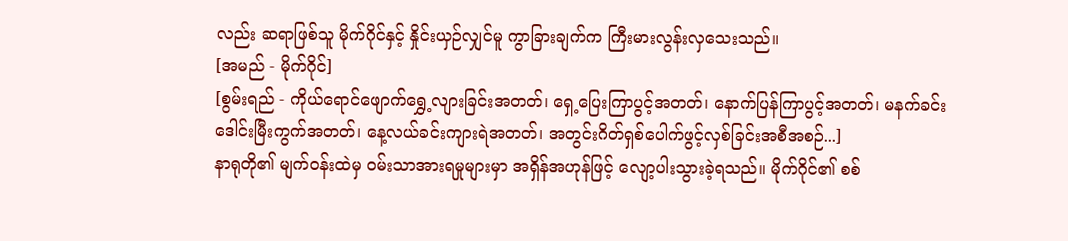လည်း ဆရာဖြစ်သူ မိုက်ဂိုင်နှင့် နှိုင်းယှဉ်လျှင်မူ ကွာခြားချက်က ကြီးမားလွန်းလှသေးသည်။
[အမည် - မိုက်ဂိုင်]
[စွမ်းရည် - ကိုယ်ရောင်ဖျောက်ရွှေ့လျားခြင်းအတတ်၊ ရှေ့ပြေးကြာပွင့်အတတ်၊ နောက်ပြန်ကြာပွင့်အတတ်၊ မနက်ခင်းဒေါင်းမြီးကွက်အတတ်၊ နေ့လယ်ခင်းကျားရဲအတတ်၊ အတွင်းဂိတ်ရှစ်ပေါက်ဖွင့်လှစ်ခြင်းအစီအစဉ်...]
နာရုတို၏ မျက်ဝန်းထဲမှ ဝမ်းသာအားရမှုများမှာ အရှိန်အဟုန်ဖြင့် လျော့ပါးသွားခဲ့ရသည်။ မိုက်ဂိုင်၏ စစ်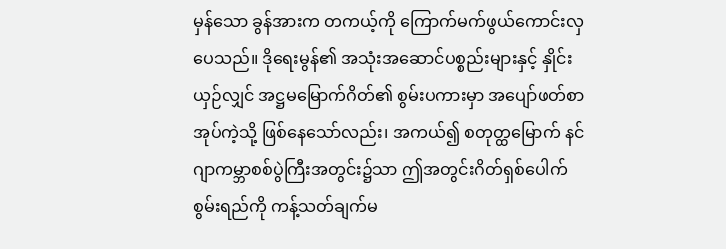မှန်သော ခွန်အားက တကယ့်ကို ကြောက်မက်ဖွယ်ကောင်းလှပေသည်။ ဒိုရေးမွန်၏ အသုံးအဆောင်ပစ္စည်းများနှင့် နှိုင်းယှဉ်လျှင် အဋ္ဌမမြောက်ဂိတ်၏ စွမ်းပကားမှာ အပျော်ဖတ်စာအုပ်ကဲ့သို့ ဖြစ်နေသော်လည်း၊ အကယ်၍ စတုတ္ထမြောက် နင်ဂျာကမ္ဘာစစ်ပွဲကြီးအတွင်း၌သာ ဤအတွင်းဂိတ်ရှစ်ပေါက်စွမ်းရည်ကို ကန့်သတ်ချက်မ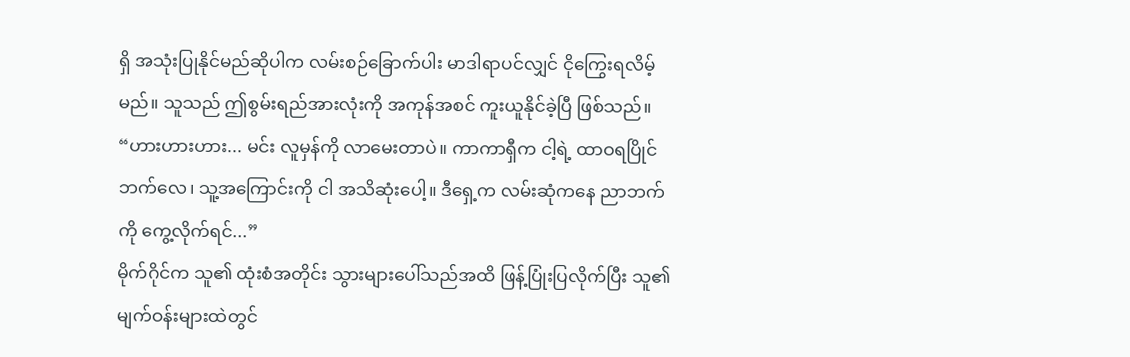ရှိ အသုံးပြုနိုင်မည်ဆိုပါက လမ်းစဉ်ခြောက်ပါး မာဒါရာပင်လျှင် ငိုကြွေးရလိမ့်မည်။ သူသည် ဤစွမ်းရည်အားလုံးကို အကုန်အစင် ကူးယူနိုင်ခဲ့ပြီ ဖြစ်သည်။
“ဟားဟားဟား... မင်း လူမှန်ကို လာမေးတာပဲ။ ကာကာရှီက ငါ့ရဲ့ ထာဝရပြိုင်ဘက်လေ၊ သူ့အကြောင်းကို ငါ အသိဆုံးပေါ့။ ဒီရှေ့က လမ်းဆုံကနေ ညာဘက်ကို ကွေ့လိုက်ရင်...”
မိုက်ဂိုင်က သူ၏ ထုံးစံအတိုင်း သွားများပေါ်သည်အထိ ဖြန့်ပြုံးပြလိုက်ပြီး သူ၏ မျက်ဝန်းများထဲတွင်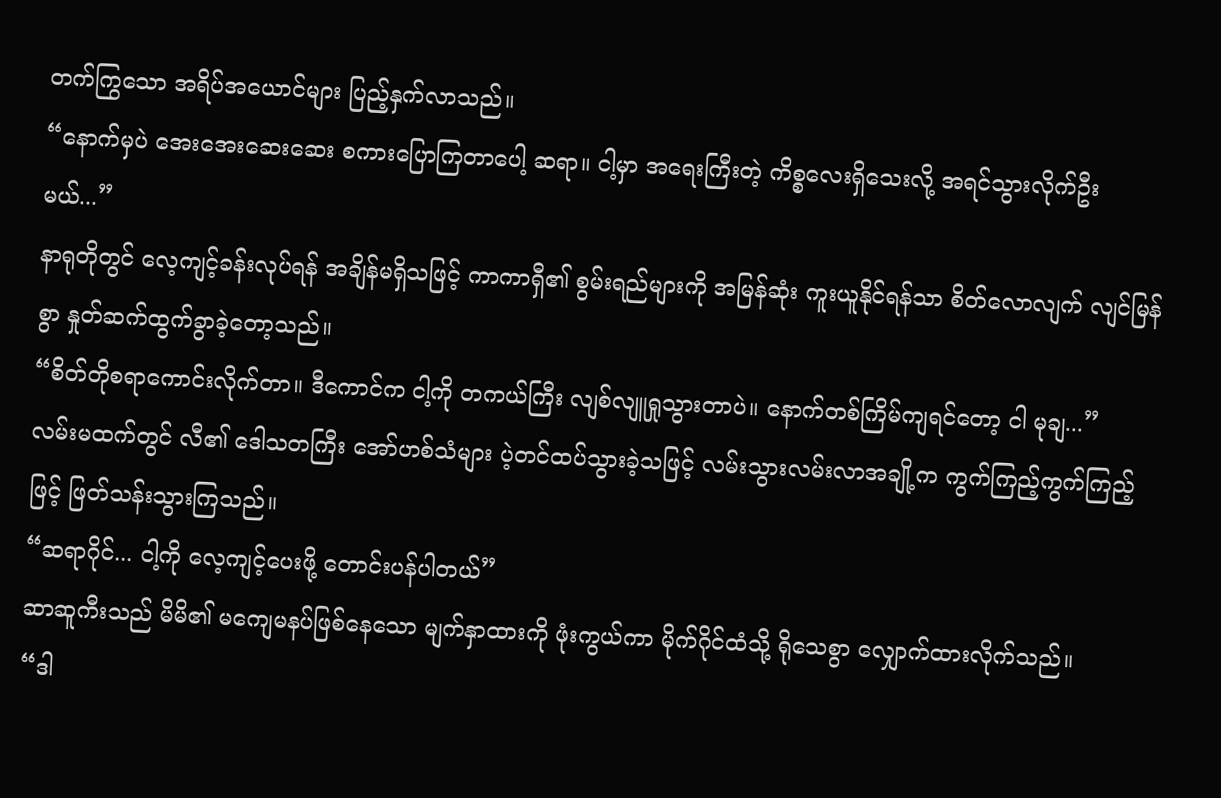တက်ကြွသော အရိပ်အယောင်များ ပြည့်နှက်လာသည်။
“နောက်မှပဲ အေးအေးဆေးဆေး စကားပြောကြတာပေါ့ ဆရာ။ ငါ့မှာ အရေးကြီးတဲ့ ကိစ္စလေးရှိသေးလို့ အရင်သွားလိုက်ဦးမယ်...”
နာရုတိုတွင် လေ့ကျင့်ခန်းလုပ်ရန် အချိန်မရှိသဖြင့် ကာကာရှီ၏ စွမ်းရည်များကို အမြန်ဆုံး ကူးယူနိုင်ရန်သာ စိတ်လောလျက် လျင်မြန်စွာ နှုတ်ဆက်ထွက်ခွာခဲ့တော့သည်။
“စိတ်တိုစရာကောင်းလိုက်တာ။ ဒီကောင်က ငါ့ကို တကယ်ကြီး လျစ်လျူရှုသွားတာပဲ။ နောက်တစ်ကြိမ်ကျရင်တော့ ငါ မုချ...”
လမ်းမထက်တွင် လီ၏ ဒေါသတကြီး အော်ဟစ်သံများ ပဲ့တင်ထပ်သွားခဲ့သဖြင့် လမ်းသွားလမ်းလာအချို့က ကွက်ကြည့်ကွက်ကြည့်ဖြင့် ဖြတ်သန်းသွားကြသည်။
“ဆရာဂိုင်... ငါ့ကို လေ့ကျင့်ပေးဖို့ တောင်းပန်ပါတယ်”
ဆာဆူကီးသည် မိမိ၏ မကျေမနပ်ဖြစ်နေသော မျက်နှာထားကို ဖုံးကွယ်ကာ မိုက်ဂိုင်ထံသို့ ရိုသေစွာ လျှောက်ထားလိုက်သည်။
“ဒါ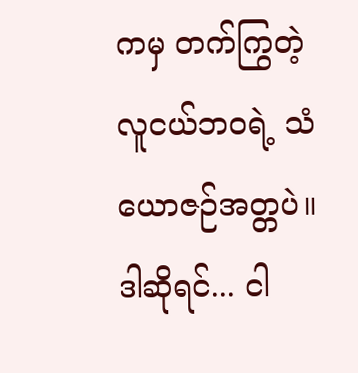ကမှ တက်ကြွတဲ့ လူငယ်ဘဝရဲ့ သံယောဇဉ်အတ္တပဲ။ ဒါဆိုရင်... ငါ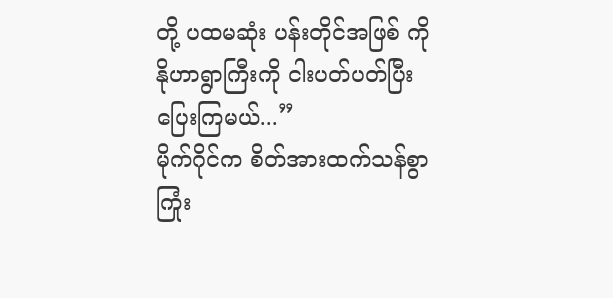တို့ ပထမဆုံး ပန်းတိုင်အဖြစ် ကိုနိုဟာရွာကြီးကို ငါးပတ်ပတ်ပြီး ပြေးကြမယ်...”
မိုက်ဂိုင်က စိတ်အားထက်သန်စွာ ကြုံး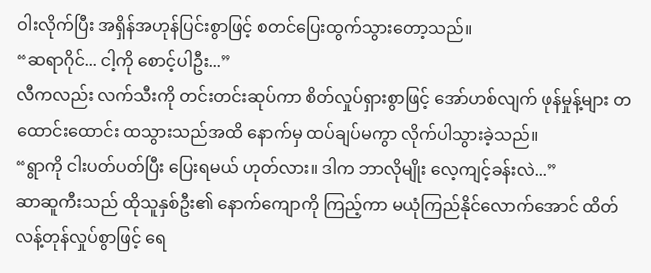ဝါးလိုက်ပြီး အရှိန်အဟုန်ပြင်းစွာဖြင့် စတင်ပြေးထွက်သွားတော့သည်။
“ဆရာဂိုင်... ငါ့ကို စောင့်ပါဦး...”
လီကလည်း လက်သီးကို တင်းတင်းဆုပ်ကာ စိတ်လှုပ်ရှားစွာဖြင့် အော်ဟစ်လျက် ဖုန်မှုန့်များ တထောင်းထောင်း ထသွားသည်အထိ နောက်မှ ထပ်ချပ်မကွာ လိုက်ပါသွားခဲ့သည်။
“ရွာကို ငါးပတ်ပတ်ပြီး ပြေးရမယ် ဟုတ်လား။ ဒါက ဘာလိုမျိုး လေ့ကျင့်ခန်းလဲ...”
ဆာဆူကီးသည် ထိုသူနှစ်ဦး၏ နောက်ကျောကို ကြည့်ကာ မယုံကြည်နိုင်လောက်အောင် ထိတ်လန့်တုန်လှုပ်စွာဖြင့် ရေ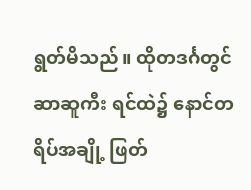ရွတ်မိသည်။ ထိုတဒင်္ဂတွင် ဆာဆူကီး ရင်ထဲ၌ နောင်တရိပ်အချို့ ဖြတ်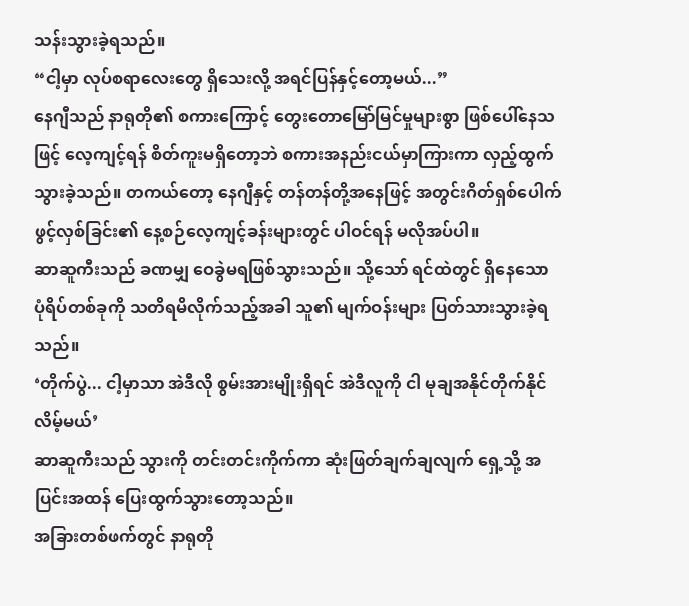သန်းသွားခဲ့ရသည်။
“ငါ့မှာ လုပ်စရာလေးတွေ ရှိသေးလို့ အရင်ပြန်နှင့်တော့မယ်...”
နေဂျီသည် နာရုတို၏ စကားကြောင့် တွေးတောမြော်မြင်မှုများစွာ ဖြစ်ပေါ်နေသဖြင့် လေ့ကျင့်ရန် စိတ်ကူးမရှိတော့ဘဲ စကားအနည်းငယ်မှာကြားကာ လှည့်ထွက်သွားခဲ့သည်။ တကယ်တော့ နေဂျီနှင့် တန်တန်တို့အနေဖြင့် အတွင်းဂိတ်ရှစ်ပေါက်ဖွင့်လှစ်ခြင်း၏ နေ့စဉ်လေ့ကျင့်ခန်းများတွင် ပါဝင်ရန် မလိုအပ်ပါ။
ဆာဆူကီးသည် ခဏမျှ ဝေခွဲမရဖြစ်သွားသည်။ သို့သော် ရင်ထဲတွင် ရှိနေသော ပုံရိပ်တစ်ခုကို သတိရမိလိုက်သည့်အခါ သူ၏ မျက်ဝန်းများ ပြတ်သားသွားခဲ့ရသည်။
‘တိုက်ပွဲ... ငါ့မှာသာ အဲဒီလို စွမ်းအားမျိုးရှိရင် အဲဒီလူကို ငါ မုချအနိုင်တိုက်နိုင်လိမ့်မယ်’
ဆာဆူကီးသည် သွားကို တင်းတင်းကိုက်ကာ ဆုံးဖြတ်ချက်ချလျက် ရှေ့သို့ အပြင်းအထန် ပြေးထွက်သွားတော့သည်။
အခြားတစ်ဖက်တွင် နာရုတို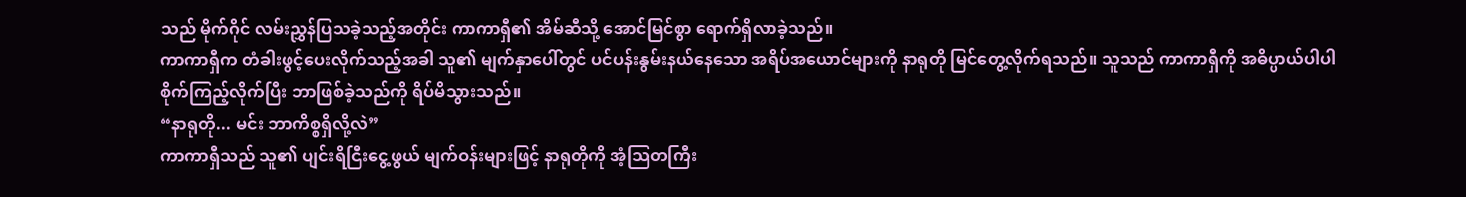သည် မိုက်ဂိုင် လမ်းညွှန်ပြသခဲ့သည့်အတိုင်း ကာကာရှီ၏ အိမ်ဆီသို့ အောင်မြင်စွာ ရောက်ရှိလာခဲ့သည်။
ကာကာရှီက တံခါးဖွင့်ပေးလိုက်သည့်အခါ သူ၏ မျက်နှာပေါ်တွင် ပင်ပန်းနွမ်းနယ်နေသော အရိပ်အယောင်များကို နာရုတို မြင်တွေ့လိုက်ရသည်။ သူသည် ကာကာရှီကို အဓိပ္ပာယ်ပါပါ စိုက်ကြည့်လိုက်ပြီး ဘာဖြစ်ခဲ့သည်ကို ရိပ်မိသွားသည်။
“နာရုတို... မင်း ဘာကိစ္စရှိလို့လဲ”
ကာကာရှီသည် သူ၏ ပျင်းရိငြီးငွေ့ဖွယ် မျက်ဝန်းများဖြင့် နာရုတိုကို အံ့သြတကြီး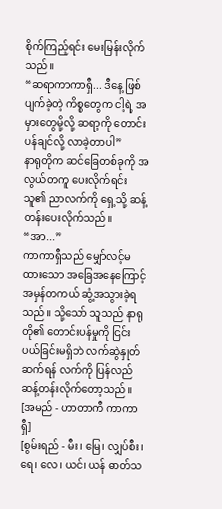စိုက်ကြည့်ရင်း မေးမြန်းလိုက်သည်။
“ဆရာကာကာရှီ... ဒီနေ့ ဖြစ်ပျက်ခဲ့တဲ့ ကိစ္စတွေက ငါ့ရဲ့ အမှားတွေမို့လို့ ဆရာ့ကို တောင်းပန်ချင်လို့ လာခဲ့တာပါ”
နာရုတိုက ဆင်ခြေတစ်ခုကို အလွယ်တကူ ပေးလိုက်ရင်း သူ၏ ညာလက်ကို ရှေ့သို့ ဆန့်တန်းပေးလိုက်သည်။
“အာ...”
ကာကာရှီသည် မျှော်လင့်မထားသော အခြေအနေကြောင့် အမှန်တကယ် ဆွံ့အသွားခဲ့ရသည်။ သို့သော် သူသည် နာရုတို၏ တောင်းပန်မှုကို ငြင်းပယ်ခြင်းမရှိဘဲ လက်ဆွဲနှုတ်ဆက်ရန် လက်ကို ပြန်လည်ဆန့်တန်းလိုက်တော့သည်။
[အမည် - ဟာတာကီ ကာကာရှီ]
[စွမ်းရည် - မီး၊ မြေ၊ လျှပ်စီး၊ ရေ၊ လေ၊ ယင်၊ ယန် ဓာတ်သ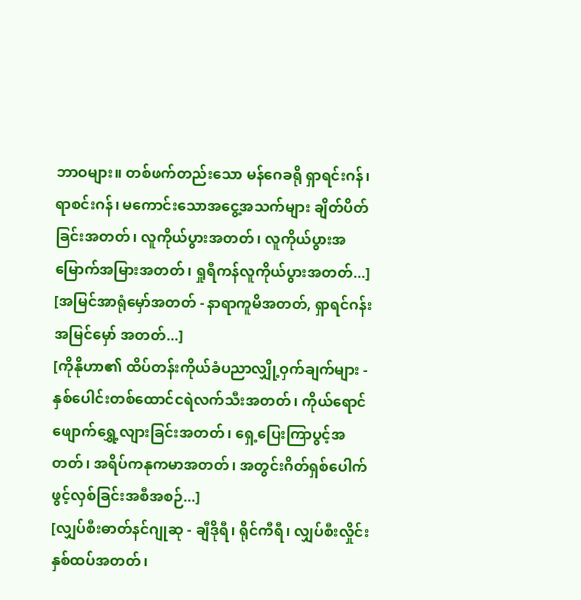ဘာဝများ။ တစ်ဖက်တည်းသော မန်ဂေခရို ရှာရင်းဂန်၊ ရာစင်းဂန်၊ မကောင်းသောအငွေ့အသက်များ ချိတ်ပိတ်ခြင်းအတတ်၊ လူကိုယ်ပွားအတတ်၊ လူကိုယ်ပွားအမြောက်အမြားအတတ်၊ ရှုရီကန်လူကိုယ်ပွားအတတ်...]
[အမြင်အာရုံမှော်အတတ် - နာရာကူမိအတတ်, ရှာရင်ဂန်းအမြင်မှော် အတတ်...]
[ကိုနိုဟာ၏ ထိပ်တန်းကိုယ်ခံပညာလျှို့ဝှက်ချက်များ - နှစ်ပေါင်းတစ်ထောင်ငရဲလက်သီးအတတ်၊ ကိုယ်ရောင်ဖျောက်ရွှေ့လျားခြင်းအတတ်၊ ရှေ့ပြေးကြာပွင့်အတတ်၊ အရိပ်ကနုကမာအတတ်၊ အတွင်းဂိတ်ရှစ်ပေါက်ဖွင့်လှစ်ခြင်းအစီအစဉ်...]
[လျှပ်စီးဓာတ်နင်ဂျုဆု - ချီဒိုရီ၊ ရိုင်ကီရီ၊ လျှပ်စီးလှိုင်းနှစ်ထပ်အတတ်၊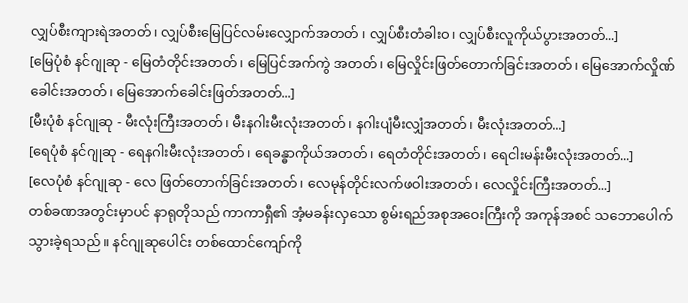လျှပ်စီးကျားရဲအတတ်၊ လျှပ်စီးမြေပြင်လမ်းလျှောက်အတတ် ၊ လျှပ်စီးတံခါးဝ၊ လျှပ်စီးလူကိုယ်ပွားအတတ်...]
[မြေပုံစံ နင်ဂျုဆု - မြေတံတိုင်းအတတ်၊ မြေပြင်အက်ကွဲ အတတ်၊ မြေလှိုင်းဖြတ်တောက်ခြင်းအတတ်၊ မြေအောက်လှိုဏ်ခေါင်းအတတ်၊ မြေအောက်ခေါင်းဖြတ်အတတ်...]
[မီးပုံစံ နင်ဂျုဆု - မီးလုံးကြီးအတတ်၊ မီးနဂါးမီးလုံးအတတ်၊ နဂါးပျံမီးလျှံအတတ်၊ မီးလုံးအတတ်...]
[ရေပုံစံ နင်ဂျုဆု - ရေနဂါးမီးလုံးအတတ်၊ ရေခန္ဓာကိုယ်အတတ်၊ ရေတံတိုင်းအတတ်၊ ရေငါးမန်းမီးလုံးအတတ်...]
[လေပုံစံ နင်ဂျုဆု - လေ ဖြတ်တောက်ခြင်းအတတ်၊ လေမုန်တိုင်းလက်ဖဝါးအတတ်၊ လေလှိုင်းကြီးအတတ်...]
တစ်ခဏအတွင်းမှာပင် နာရုတိုသည် ကာကာရှီ၏ အံ့မခန်းလှသော စွမ်းရည်အစုအဝေးကြီးကို အကုန်အစင် သဘောပေါက်သွားခဲ့ရသည်။ နင်ဂျုဆုပေါင်း တစ်ထောင်ကျော်ကို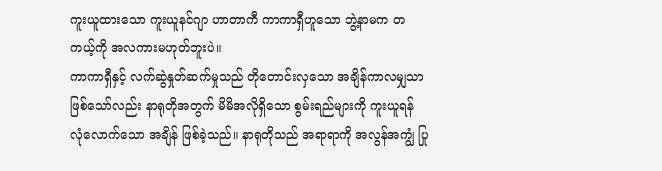ကူးယူထားသော ကူးယူနင်ဂျာ ဟာတာကီ ကာကာရှီဟူသော ဘွဲ့နာမက တကယ့်ကို အလကားမဟုတ်ဘူးပဲ။
ကာကာရှီနှင့် လက်ဆွဲနှုတ်ဆက်မှုသည် တိုတောင်းလှသော အချိန်ကာလမျှသာ ဖြစ်သော်လည်း နာရုတိုအတွက် မိမိအလိုရှိသော စွမ်းရည်များကို ကူးယူရန် လုံလောက်သော အချိန် ဖြစ်ခဲ့သည်။ နာရုတိုသည် အရာရာကို အလွန်အကျွံ ပြု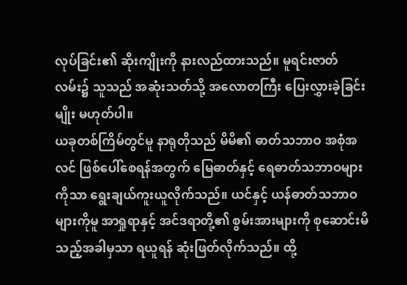လုပ်ခြင်း၏ ဆိုးကျိုးကို နားလည်ထားသည်။ မူရင်းဇာတ်လမ်း၌ သူသည် အဆုံးသတ်သို့ အလောတကြီး ပြေးလွှားခဲ့ခြင်းမျိုး မဟုတ်ပါ။
ယခုတစ်ကြိမ်တွင်မူ နာရုတိုသည် မိမိ၏ ဓာတ်သဘာဝ အစုံအလင် ဖြစ်ပေါ်စေရန်အတွက် မြေဓာတ်နှင့် ရေဓာတ်သဘာဝများကိုသာ ရွေးချယ်ကူးယူလိုက်သည်။ ယင်နှင့် ယန်ဓာတ်သဘာဝများကိုမူ အာရှုရာနှင့် အင်ဒရာတို့၏ စွမ်းအားများကို စုဆောင်းမိသည့်အခါမှသာ ရယူရန် ဆုံးဖြတ်လိုက်သည်။ ထို့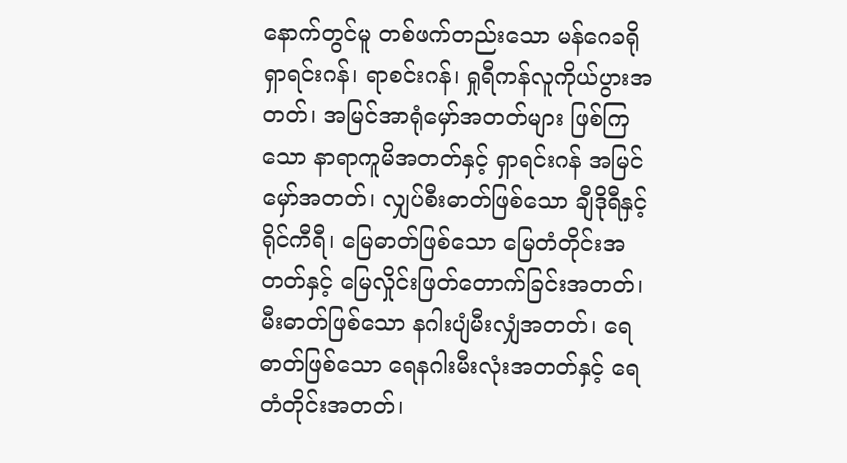နောက်တွင်မူ တစ်ဖက်တည်းသော မန်ဂေခရို ရှာရင်းဂန်၊ ရာစင်းဂန်၊ ရှုရီကန်လူကိုယ်ပွားအတတ်၊ အမြင်အာရုံမှော်အတတ်များ ဖြစ်ကြသော နာရာကူမိအတတ်နှင့် ရှာရင်းဂန် အမြင်မှော်အတတ်၊ လျှပ်စီးဓာတ်ဖြစ်သော ချီဒိုရီနှင့် ရိုင်ကီရီ၊ မြေဓာတ်ဖြစ်သော မြေတံတိုင်းအတတ်နှင့် မြေလှိုင်းဖြတ်တောက်ခြင်းအတတ်၊ မီးဓာတ်ဖြစ်သော နဂါးပျံမီးလျှံအတတ်၊ ရေဓာတ်ဖြစ်သော ရေနဂါးမီးလုံးအတတ်နှင့် ရေတံတိုင်းအတတ်၊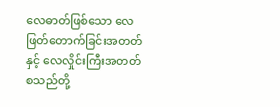လေဓာတ်ဖြစ်သော လေဖြတ်တောက်ခြင်းအတတ်နှင့် လေလှိုင်းကြီးအတတ် စသည်တို့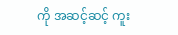ကို အဆင့်ဆင့် ကူး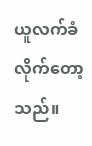ယူလက်ခံလိုက်တော့သည်။